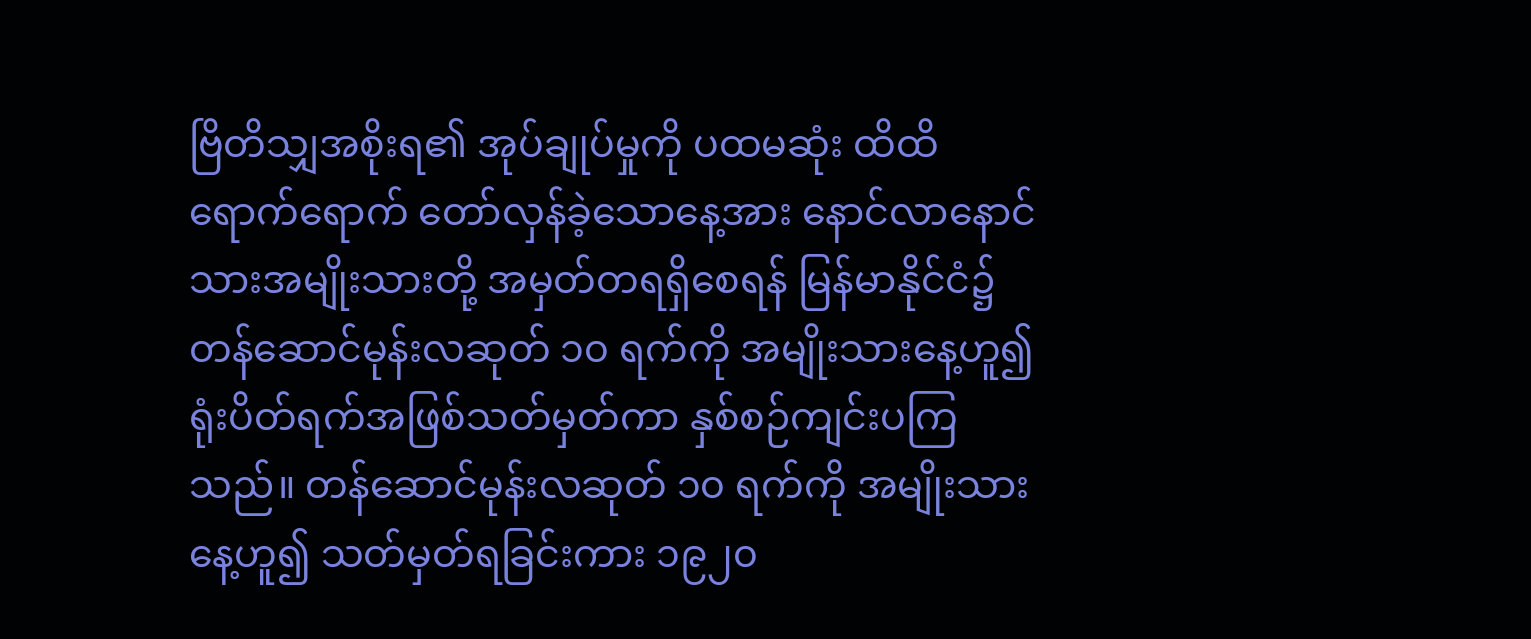ဗြိတိသျှအစိုးရ၏ အုပ်ချုပ်မှုကို ပထမဆုံး ထိထိရောက်ရောက် တော်လှန်ခဲ့သောနေ့အား နောင်လာနောင်သားအမျိုးသားတို့ အမှတ်တရရှိစေရန် မြန်မာနိုင်ငံ၌ တန်ဆောင်မုန်းလဆုတ် ၁၀ ရက်ကို အမျိုးသားနေ့ဟူ၍ ရုံးပိတ်ရက်အဖြစ်သတ်မှတ်ကာ နှစ်စဉ်ကျင်းပကြသည်။ တန်ဆောင်မုန်းလဆုတ် ၁၀ ရက်ကို အမျိုးသားနေ့ဟူ၍ သတ်မှတ်ရခြင်းကား ၁၉၂၀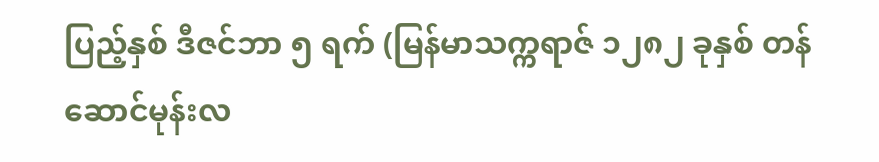ပြည့်နှစ် ဒီဇင်ဘာ ၅ ရက် (မြန်မာသက္ကရာဇ် ၁၂၈၂ ခုနှစ် တန်ဆောင်မုန်းလ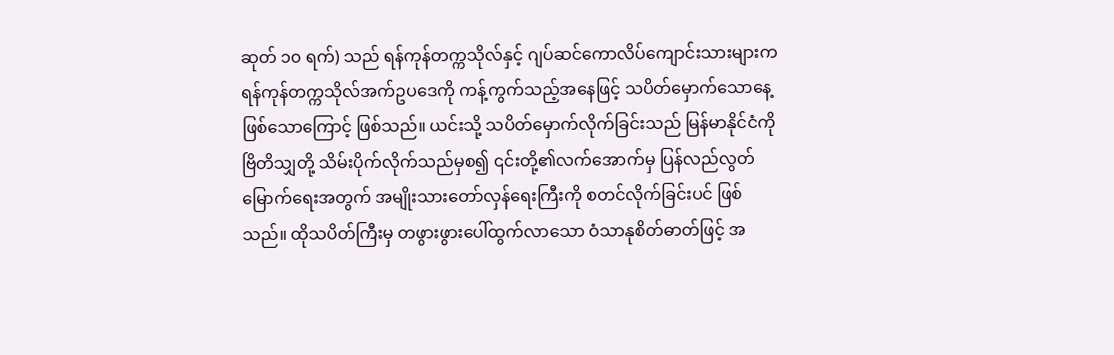ဆုတ် ၁၀ ရက်) သည် ရန်ကုန်တက္ကသိုလ်နှင့် ဂျပ်ဆင်ကောလိပ်ကျောင်းသားများက ရန်ကုန်တက္ကသိုလ်အက်ဥပဒေကို ကန့်ကွက်သည့်အနေဖြင့် သပိတ်မှောက်သောနေ့ဖြစ်သောကြောင့် ဖြစ်သည်။ ယင်းသို့ သပိတ်မှောက်လိုက်ခြင်းသည် မြန်မာနိုင်ငံကို ဗြိတိသျှတို့ သိမ်းပိုက်လိုက်သည်မှစ၍ ၎င်းတို့၏လက်အောက်မှ ပြန်လည်လွတ်မြောက်ရေးအတွက် အမျိုးသားတော်လှန်ရေးကြီးကို စတင်လိုက်ခြင်းပင် ဖြစ်သည်။ ထိုသပိတ်ကြီးမှ တဖွားဖွားပေါ်ထွက်လာသော ဝံသာနုစိတ်ဓာတ်ဖြင့် အ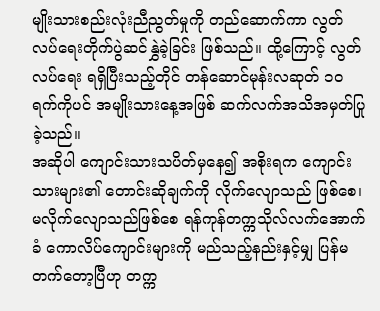မျိုးသားစည်းလုံးညီညွတ်မှုကို တည်ဆောက်ကာ လွတ်လပ်ရေးတိုက်ပွဲဆင်နွှဲခဲ့ခြင်း ဖြစ်သည်။ ထို့ကြောင့် လွတ်လပ်ရေး ရရှိပြီးသည့်တိုင် တန်ဆောင်မုန်းလဆုတ် ၁၀ ရက်ကိုပင် အမျိုးသားနေ့အဖြစ် ဆက်လက်အသိအမှတ်ပြုခဲ့သည်။
အဆိုပါ ကျောင်းသားသပိတ်မှနေ၍ အစိုးရက ကျောင်းသားများ၏ တောင်းဆိုချက်ကို လိုက်လျောသည် ဖြစ်စေ၊ မလိုက်လျောသည်ဖြစ်စေ ရန်ကုန်တက္ကသိုလ်လက်အောက်ခံ ကောလိပ်ကျောင်းများကို မည်သည့်နည်းနှင့်မျှ ပြန်မတက်တော့ပြီဟု တက္က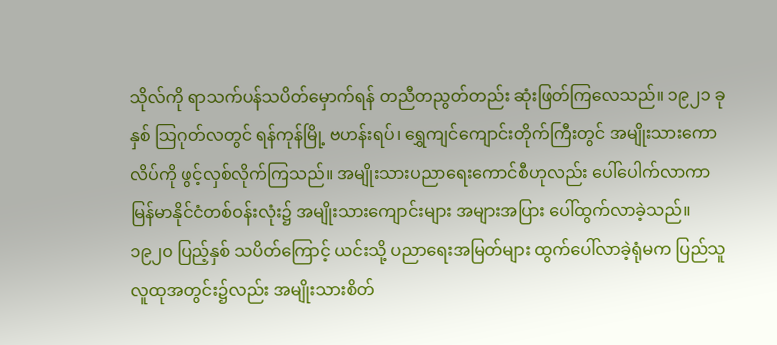သိုလ်ကို ရာသက်ပန်သပိတ်မှောက်ရန် တညီတညွတ်တည်း ဆုံးဖြတ်ကြလေသည်။ ၁၉၂၁ ခုနှစ် သြဂုတ်လတွင် ရန်ကုန်မြို့ ဗဟန်းရပ်၊ ရွှေကျင်ကျောင်းတိုက်ကြီးတွင် အမျိုးသားကောလိပ်ကို ဖွင့်လှစ်လိုက်ကြသည်။ အမျိုးသားပညာရေးကောင်စီဟုလည်း ပေါ်ပေါက်လာကာ မြန်မာနိုင်ငံတစ်ဝန်းလုံး၌ အမျိုးသားကျောင်းများ အများအပြား ပေါ်ထွက်လာခဲ့သည်။ ၁၉၂၀ ပြည့်နှစ် သပိတ်ကြောင့် ယင်းသို့ ပညာရေးအမြတ်များ ထွက်ပေါ်လာခဲ့ရုံမက ပြည်သူလူထုအတွင်း၌လည်း အမျိုးသားစိတ်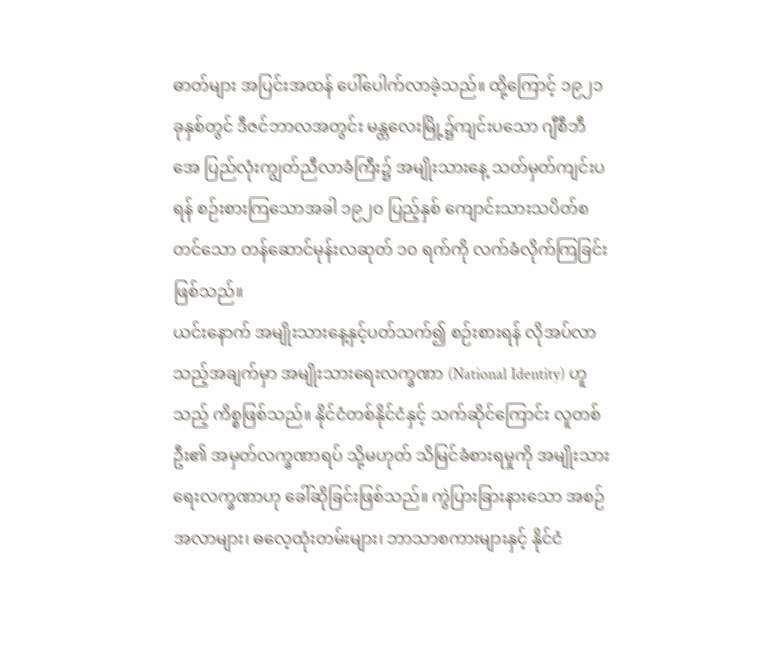ဓာတ်များ အပြင်းအထန် ပေါ်ပေါက်လာခဲ့သည်။ ထို့ကြောင့် ၁၉၂၁ ခုနှစ်တွင် ဒီဇင်ဘာလအတွင်း မန္တလေးမြို့၌ကျင်းပသော ဂျီစီဘီအေ ပြည်လုံးကျွတ်ညီလာခံကြီး၌ အမျိုးသားနေ့ သတ်မှတ်ကျင်းပရန် စဉ်းစားကြသောအခါ ၁၉၂၀ ပြည့်နှစ် ကျောင်းသားသပိတ်စတင်သော တန်ဆောင်မုန်းလဆုတ် ၁၀ ရက်ကို လက်ခံလိုက်ကြခြင်းဖြစ်သည်။
ယင်းနောက် အမျိုးသားနေ့နှင့်ပတ်သက်၍ စဉ်းစားရန် လိုအပ်လာသည့်အချက်မှာ အမျိုးသားရေးလက္ခဏာ (National Identity) ဟူသည့် ကိစ္စဖြစ်သည်။ နိုင်ငံတစ်နိုင်ငံနှင့် သက်ဆိုင်ကြောင်း လူတစ်ဦး၏ အမှတ်လက္ခဏာရပ် သို့မဟုတ် သိမြင်ခံစားရမှုကို အမျိုးသားရေးလက္ခဏာဟု ခေါ်ဆိုခြင်းဖြစ်သည်။ ကွဲပြားခြားနားသော အစဉ်အလာများ၊ ဓလေ့ထုံးတမ်းများ၊ ဘာသာစကားများနှင့် နိုင်ငံ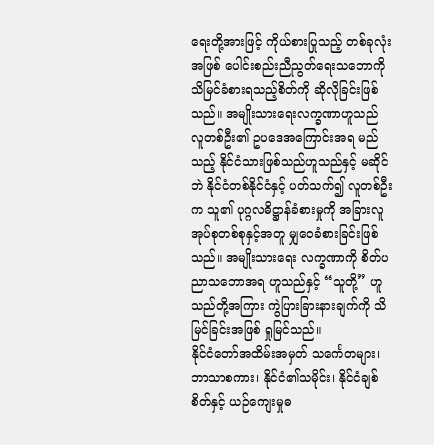ရေးတို့အားဖြင့် ကိုယ်စားပြုသည့် တစ်ခုလုံးအဖြစ် ပေါင်းစည်းညီညွတ်ရေးသဘောကို သိမြင်ခံစားရသည့်စိတ်ကို ဆိုလိုခြင်းဖြစ်သည်။ အမျိုးသားရေးလက္ခဏာဟူသည် လူတစ်ဦး၏ ဥပဒေအကြောင်းအရ မည်သည့် နိုင်ငံသားဖြစ်သည်ဟူသည်နှင့် မဆိုင်ဘဲ နိုင်ငံတစ်နိုင်ငံနှင့် ပတ်သက်၍ လူတစ်ဦးက သူ၏ ပုဂ္ဂလဓိဋ္ဌာန်ခံစားမှုကို အခြားလူအုပ်စုတစ်စုနှင့်အတူ မျှဝေခံစားခြင်းဖြစ်သည်။ အမျိုးသားရေး လက္ခဏာကို စိတ်ပညာသဘောအရ ဟူသည်နှင့် “သူတို့” ဟူသည်တို့အကြား ကွဲပြားခြားနားချက်ကို သိမြင်ခြင်းအဖြစ် ရှုမြင်သည်။
နိုင်ငံတော်အထိမ်းအမှတ် သင်္ကေတများ၊ ဘာသာစကား၊ နိုင်ငံ၏သမိုင်း၊ နိုင်ငံချစ်စိတ်နှင့် ယဉ်ကျေးမှုဓ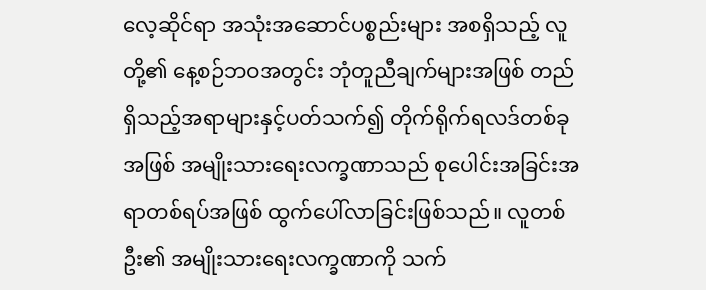လေ့ဆိုင်ရာ အသုံးအဆောင်ပစ္စည်းများ အစရှိသည့် လူတို့၏ နေ့စဉ်ဘဝအတွင်း ဘုံတူညီချက်များအဖြစ် တည်ရှိသည့်အရာများနှင့်ပတ်သက်၍ တိုက်ရိုက်ရလဒ်တစ်ခုအဖြစ် အမျိုးသားရေးလက္ခဏာသည် စုပေါင်းအခြင်းအရာတစ်ရပ်အဖြစ် ထွက်ပေါ်လာခြင်းဖြစ်သည်။ လူတစ်ဦး၏ အမျိုးသားရေးလက္ခဏာကို သက်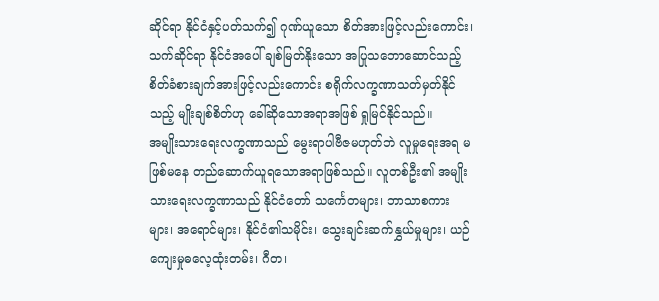ဆိုင်ရာ နိုင်ငံနှင့်ပတ်သက်၍ ဂုဏ်ယူသော စိတ်အားဖြင့်လည်းကောင်း၊ သက်ဆိုင်ရာ နိုင်ငံအပေါ် ချစ်မြတ်နိုးသော အပြုသဘောဆောင်သည့် စိတ်ခံစားချက်အားဖြင့်လည်းကောင်း စရိုက်လက္ခဏာသတ်မှတ်နိုင်သည့် မျိုးချစ်စိတ်ဟု ခေါ်ဆိုသောအရာအဖြစ် ရှုမြင်နိုင်သည်။
အမျိုးသားရေးလက္ခဏာသည် မွေးရာပါဗီဇမဟုတ်ဘဲ လူမှုရေးအရ မဖြစ်မနေ တည်ဆောက်ယူရသောအရာဖြစ်သည်။ လူတစ်ဦး၏ အမျိုးသားရေးလက္ခဏာသည် နိုင်ငံတော် သင်္ကေတများ၊ ဘာသာစကားများ၊ အရောင်များ၊ နိုင်ငံ၏သမိုင်း၊ သွေးချင်းဆက်နွှယ်မှုများ၊ ယဉ်ကျေးမှုဓလေ့ထုံးတမ်း၊ ဂီတ၊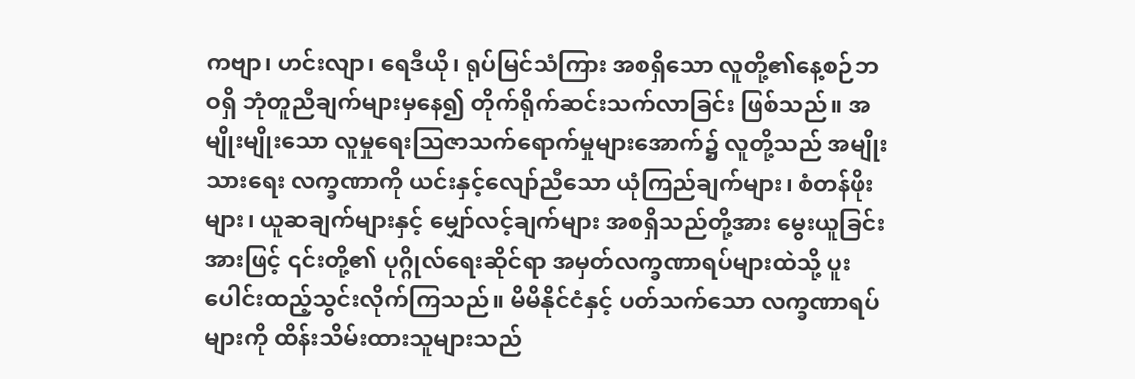ကဗျာ၊ ဟင်းလျာ၊ ရေဒီယို၊ ရုပ်မြင်သံကြား အစရှိသော လူတို့၏နေ့စဉ်ဘဝရှိ ဘုံတူညီချက်များမှနေ၍ တိုက်ရိုက်ဆင်းသက်လာခြင်း ဖြစ်သည်။ အမျိုးမျိုးသော လူမှုရေးသြဇာသက်ရောက်မှုများအောက်၌ လူတို့သည် အမျိုးသားရေး လက္ခဏာကို ယင်းနှင့်လျော်ညီသော ယုံကြည်ချက်များ၊ စံတန်ဖိုးများ၊ ယူဆချက်များနှင့် မျှော်လင့်ချက်များ အစရှိသည်တို့အား မွေးယူခြင်းအားဖြင့် ၎င်းတို့၏ ပုဂ္ဂိုလ်ရေးဆိုင်ရာ အမှတ်လက္ခဏာရပ်များထဲသို့ ပူးပေါင်းထည့်သွင်းလိုက်ကြသည်။ မိမိနိုင်ငံနှင့် ပတ်သက်သော လက္ခဏာရပ်များကို ထိန်းသိမ်းထားသူများသည်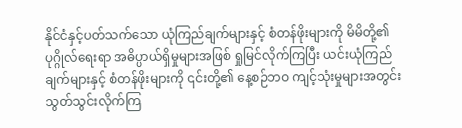နိုင်ငံနှင့်ပတ်သက်သော ယုံကြည်ချက်များနှင့် စံတန်ဖိုးများကို မိမိတို့၏ ပုဂ္ဂိုလ်ရေးရာ အဓိပ္ပာယ်ရှိမှုများအဖြစ် ရှုမြင်လိုက်ကြပြီး ယင်းယုံကြည်ချက်များနှင့် စံတန်ဖိုးများကို ၎င်းတို့၏ နေ့စဉ်ဘဝ ကျင့်သုံးမှုများအတွင်း သွတ်သွင်းလိုက်ကြ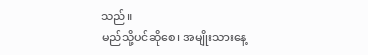သည်။
မည်သို့ပင်ဆိုစေ၊ အမျိုးသားနေ့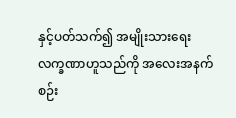နှင့်ပတ်သက်၍ အမျိုးသားရေးလက္ခဏာဟူသည်ကို အလေးအနက် စဉ်း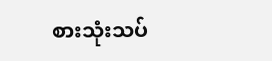စားသုံးသပ်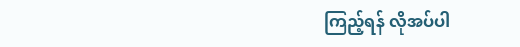ကြည့်ရန် လိုအပ်ပါ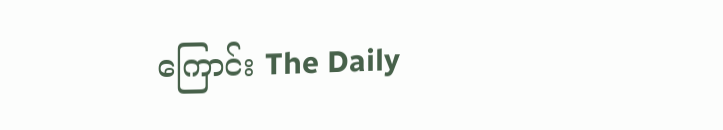ကြောင်း The Daily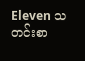Eleven သတင်းစာ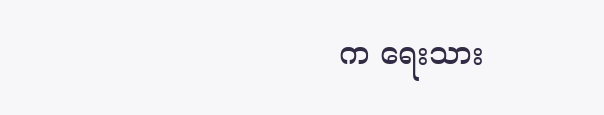က ရေးသား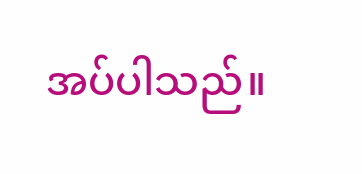အပ်ပါသည်။